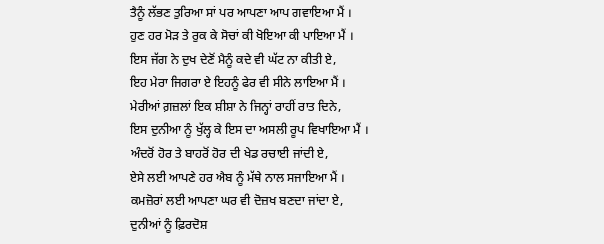ਤੈਨੂੰ ਲੱਭਣ ਤੁਰਿਆ ਸਾਂ ਪਰ ਆਪਣਾ ਆਪ ਗਵਾਇਆ ਮੈਂ ।
ਹੁਣ ਹਰ ਮੋੜ ਤੇ ਰੁਕ ਕੇ ਸੋਚਾਂ ਕੀ ਖੋਇਆ ਕੀ ਪਾਇਆ ਮੈਂ ।
ਇਸ ਜੱਗ ਨੇ ਦੁਖ ਦੇਣੋਂ ਮੈਨੂੰ ਕਦੇ ਵੀ ਘੱਟ ਨਾ ਕੀਤੀ ਏ,
ਇਹ ਮੇਰਾ ਜਿਗਰਾ ਏ ਇਹਨੂੰ ਫੇਰ ਵੀ ਸੀਨੇ ਲਾਇਆ ਮੈਂ ।
ਮੇਰੀਆਂ ਗ਼ਜ਼ਲਾਂ ਇਕ ਸ਼ੀਸ਼ਾ ਨੇ ਜਿਨ੍ਹਾਂ ਰਾਹੀਂ ਰਾਤ ਦਿਨੇ,
ਇਸ ਦੁਨੀਆ ਨੂੰ ਖੁੱਲ੍ਹ ਕੇ ਇਸ ਦਾ ਅਸਲੀ ਰੂਪ ਵਿਖਾਇਆ ਮੈਂ ।
ਅੰਦਰੋਂ ਹੋਰ ਤੇ ਬਾਹਰੋਂ ਹੋਰ ਦੀ ਖੇਡ ਰਚਾਈ ਜਾਂਦੀ ਏ,
ਏਸੇ ਲਈ ਆਪਣੇ ਹਰ ਐਬ ਨੂੰ ਮੱਥੇ ਨਾਲ ਸਜਾਇਆ ਮੈਂ ।
ਕਮਜ਼ੋਰਾਂ ਲਈ ਆਪਣਾ ਘਰ ਵੀ ਦੋਜ਼ਖ ਬਣਦਾ ਜਾਂਦਾ ਏ,
ਦੁਨੀਆਂ ਨੂੰ ਫ਼ਿਰਦੋਸ਼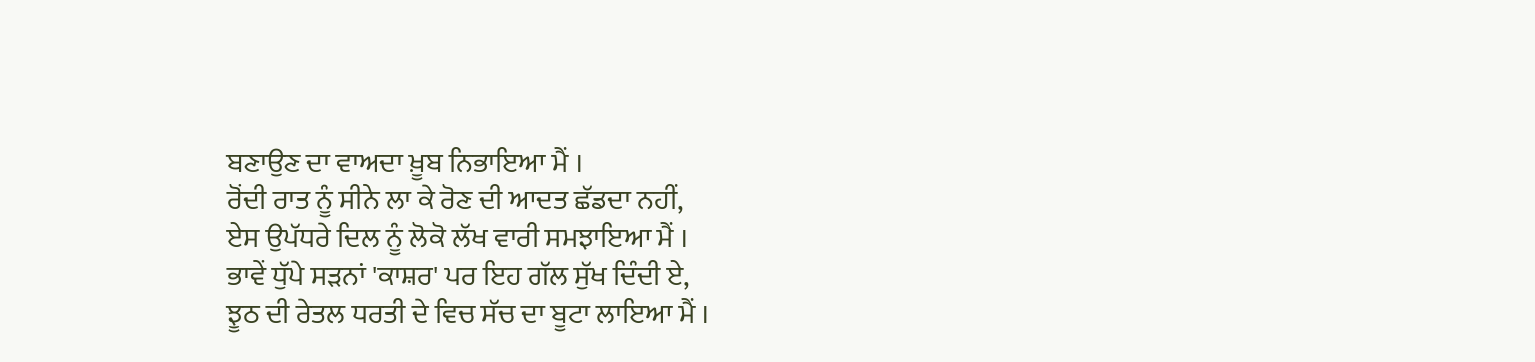ਬਣਾਉਣ ਦਾ ਵਾਅਦਾ ਖ਼ੂਬ ਨਿਭਾਇਆ ਮੈਂ ।
ਰੋਂਦੀ ਰਾਤ ਨੂੰ ਸੀਨੇ ਲਾ ਕੇ ਰੋਣ ਦੀ ਆਦਤ ਛੱਡਦਾ ਨਹੀਂ,
ਏਸ ਉਪੱਧਰੇ ਦਿਲ ਨੂੰ ਲੋਕੋ ਲੱਖ ਵਾਰੀ ਸਮਝਾਇਆ ਮੈਂ ।
ਭਾਵੇਂ ਧੁੱਪੇ ਸੜਨਾਂ 'ਕਾਸ਼ਰ' ਪਰ ਇਹ ਗੱਲ ਸੁੱਖ ਦਿੰਦੀ ਏ,
ਝੂਠ ਦੀ ਰੇਤਲ ਧਰਤੀ ਦੇ ਵਿਚ ਸੱਚ ਦਾ ਬੂਟਾ ਲਾਇਆ ਮੈਂ ।